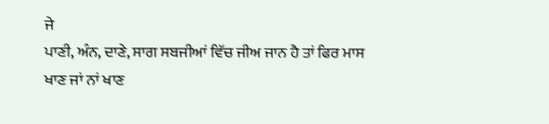ਜੇ
ਪਾਣੀ, ਅੰਨ, ਦਾਣੇ, ਸਾਗ ਸਬਜੀਆਂ ਵਿੱਚ ਜੀਅ ਜਾਨ ਹੈ ਤਾਂ ਫਿਰ ਮਾਸ ਖਾਣ ਜਾਂ ਨਾਂ ਖਾਣ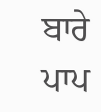ਬਾਰੇ
ਪਾਪ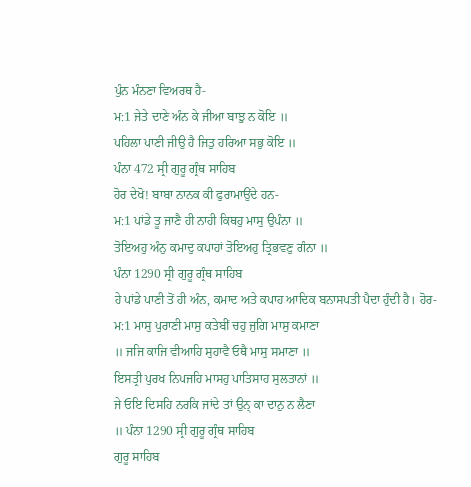ਪੁੰਨ ਮੰਨਣਾ ਵਿਅਰਥ ਹੈ-
ਮ:1 ਜੇਤੇ ਦਾਣੇ ਅੰਨ ਕੇ ਜੀਆ ਬਾਝੁ ਨ ਕੋਇ ॥
ਪਹਿਲਾ ਪਾਣੀ ਜੀਉ ਹੈ ਜਿਤੁ ਹਰਿਆ ਸਭੁ ਕੋਇ ॥
ਪੰਨਾ 472 ਸ੍ਰੀ ਗੁਰੂ ਗ੍ਰੰਥ ਸਾਹਿਬ
ਹੋਰ ਦੇਖੋ! ਬਾਬਾ ਨਾਨਕ ਕੀ ਫੁਰਾਮਾਉਂਦੇ ਹਨ-
ਮ:1 ਪਾਂਡੇ ਤੂ ਜਾਣੈ ਹੀ ਨਾਹੀ ਕਿਥਹੁ ਮਾਸੁ ਉਪੰਨਾ ॥
ਤੋਇਅਹੁ ਅੰਨੁ ਕਮਾਦੁ ਕਪਾਹਾਂ ਤੋਇਅਹੁ ਤ੍ਰਿਭਵਣੁ ਗੰਨਾ ॥
ਪੰਨਾ 1290 ਸ੍ਰੀ ਗੁਰੂ ਗ੍ਰੰਥ ਸਾਹਿਬ
ਹੇ ਪਾਂਡੇ ਪਾਣੀ ਤੋਂ ਹੀ ਅੰਨ, ਕਮਾਦ ਅਤੇ ਕਪਾਹ ਆਦਿਕ ਬਨਾਸਪਤੀ ਪੈਦਾ ਹੁੰਦੀ ਹੈ। ਹੋਰ-
ਮ:1 ਮਾਸੁ ਪੁਰਾਣੀ ਮਾਸੁ ਕਤੇਬੀਂ ਚਹੁ ਜੁਗਿ ਮਾਸੁ ਕਮਾਣਾ
॥ ਜਜਿ ਕਾਜਿ ਵੀਆਹਿ ਸੁਹਾਵੈ ਓਥੈ ਮਾਸੁ ਸਮਾਣਾ ॥
ਇਸਤ੍ਰੀ ਪੁਰਖ ਨਿਪਜਹਿ ਮਾਸਹੁ ਪਾਤਿਸਾਹ ਸੁਲਤਾਨਾਂ ॥
ਜੇ ਓਇ ਦਿਸਹਿ ਨਰਕਿ ਜਾਂਦੇ ਤਾਂ ਉਨ੍ ਕਾ ਦਾਨੁ ਨ ਲੈਣਾ
॥ ਪੰਨਾ 1290 ਸ੍ਰੀ ਗੁਰੂ ਗ੍ਰੰਥ ਸਾਹਿਬ
ਗੁਰੂ ਸਾਹਿਬ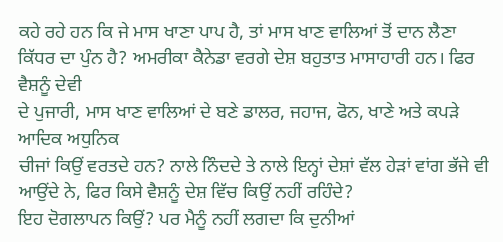ਕਹੇ ਰਹੇ ਹਨ ਕਿ ਜੇ ਮਾਸ ਖਾਣਾ ਪਾਪ ਹੈ, ਤਾਂ ਮਾਸ ਖਾਣ ਵਾਲਿਆਂ ਤੋਂ ਦਾਨ ਲੈਣਾ
ਕਿੱਧਰ ਦਾ ਪੁੰਨ ਹੈ? ਅਮਰੀਕਾ ਕੈਨੇਡਾ ਵਰਗੇ ਦੇਸ਼ ਬਹੁਤਾਤ ਮਾਸਾਹਾਰੀ ਹਨ। ਫਿਰ ਵੈਸ਼ਨੂੰ ਦੇਵੀ
ਦੇ ਪੁਜਾਰੀ, ਮਾਸ ਖਾਣ ਵਾਲਿਆਂ ਦੇ ਬਣੇ ਡਾਲਰ, ਜਹਾਜ, ਫੋਨ, ਖਾਣੇ ਅਤੇ ਕਪੜੇ ਆਦਿਕ ਅਧੁਨਿਕ
ਚੀਜਾਂ ਕਿਉਂ ਵਰਤਦੇ ਹਨ? ਨਾਲੇ ਨਿੰਦਦੇ ਤੇ ਨਾਲੇ ਇਨ੍ਹਾਂ ਦੇਸ਼ਾਂ ਵੱਲ ਹੇੜਾਂ ਵਾਂਗ ਭੱਜੇ ਵੀ
ਆਉਂਦੇ ਨੇ, ਫਿਰ ਕਿਸੇ ਵੈਸ਼ਨੂੰ ਦੇਸ਼ ਵਿੱਚ ਕਿਉਂ ਨਹੀਂ ਰਹਿੰਦੇ?
ਇਹ ਦੋਗਲਾਪਨ ਕਿਉਂ? ਪਰ ਮੈਨੂੰ ਨਹੀਂ ਲਗਦਾ ਕਿ ਦੁਨੀਆਂ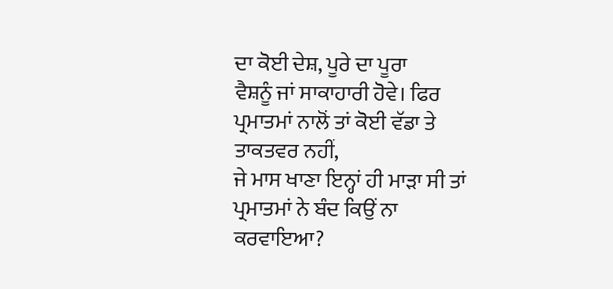ਦਾ ਕੋਈ ਦੇਸ਼, ਪੂਰੇ ਦਾ ਪੂਰਾ
ਵੈਸ਼ਨੂੰ ਜਾਂ ਸਾਕਾਹਾਰੀ ਹੋਵੇ। ਫਿਰ ਪ੍ਰਮਾਤਮਾਂ ਨਾਲੋਂ ਤਾਂ ਕੋਈ ਵੱਡਾ ਤੇ ਤਾਕਤਵਰ ਨਹੀਂ,
ਜੇ ਮਾਸ ਖਾਣਾ ਇਨ੍ਹਾਂ ਹੀ ਮਾੜਾ ਸੀ ਤਾਂ ਪ੍ਰਮਾਤਮਾਂ ਨੇ ਬੰਦ ਕਿਉਂ ਨਾ ਕਰਵਾਇਆ?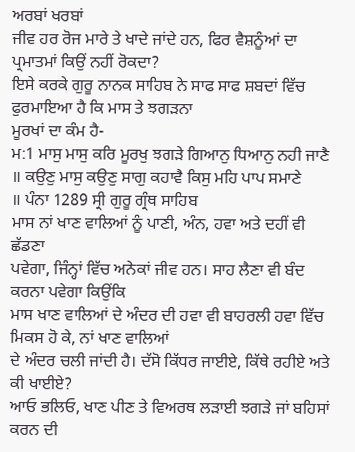ਅਰਬਾਂ ਖਰਬਾਂ
ਜੀਵ ਹਰ ਰੋਜ ਮਾਰੇ ਤੇ ਖਾਦੇ ਜਾਂਦੇ ਹਨ, ਫਿਰ ਵੈਸ਼ਨੂੰਆਂ ਦਾ ਪ੍ਰਮਾਤਮਾਂ ਕਿਉਂ ਨਹੀਂ ਰੋਕਦਾ?
ਇਸੇ ਕਰਕੇ ਗੁਰੂ ਨਾਨਕ ਸਾਹਿਬ ਨੇ ਸਾਫ ਸਾਫ ਸ਼ਬਦਾਂ ਵਿੱਚ ਫੁਰਮਾਇਆ ਹੈ ਕਿ ਮਾਸ ਤੇ ਝਗੜਨਾ
ਮੂਰਖਾਂ ਦਾ ਕੰਮ ਹੈ-
ਮ:1 ਮਾਸੁ ਮਾਸੁ ਕਰਿ ਮੂਰਖੁ ਝਗੜੇ ਗਿਆਨੁ ਧਿਆਨੁ ਨਹੀ ਜਾਣੈ
॥ ਕਉਣੁ ਮਾਸੁ ਕਉਣੁ ਸਾਗੁ ਕਹਾਵੈ ਕਿਸੁ ਮਹਿ ਪਾਪ ਸਮਾਣੇ
॥ ਪੰਨਾ 1289 ਸ੍ਰੀ ਗੁਰੂ ਗ੍ਰੰਥ ਸਾਹਿਬ
ਮਾਸ ਨਾਂ ਖਾਣ ਵਾਲਿਆਂ ਨੂੰ ਪਾਣੀ, ਅੰਨ, ਹਵਾ ਅਤੇ ਦਹੀਂ ਵੀ ਛੱਡਣਾ
ਪਵੇਗਾ, ਜਿੰਨ੍ਹਾਂ ਵਿੱਚ ਅਨੇਕਾਂ ਜੀਵ ਹਨ। ਸਾਹ ਲੈਣਾ ਵੀ ਬੰਦ ਕਰਨਾ ਪਵੇਗਾ ਕਿਉਂਕਿ
ਮਾਸ ਖਾਣ ਵਾਲਿਆਂ ਦੇ ਅੰਦਰ ਦੀ ਹਵਾ ਵੀ ਬਾਹਰਲੀ ਹਵਾ ਵਿੱਚ ਮਿਕਸ ਹੋ ਕੇ, ਨਾਂ ਖਾਣ ਵਾਲਿਆਂ
ਦੇ ਅੰਦਰ ਚਲੀ ਜਾਂਦੀ ਹੈ। ਦੱਸੋ ਕਿੱਧਰ ਜਾਈਏ, ਕਿੱਥੇ ਰਹੀਏ ਅਤੇ ਕੀ ਖਾਈਏ?
ਆਓ ਭਲਿਓ, ਖਾਣ ਪੀਣ ਤੇ ਵਿਅਰਥ ਲੜਾਈ ਝਗੜੇ ਜਾਂ ਬਹਿਸਾਂ ਕਰਨ ਦੀ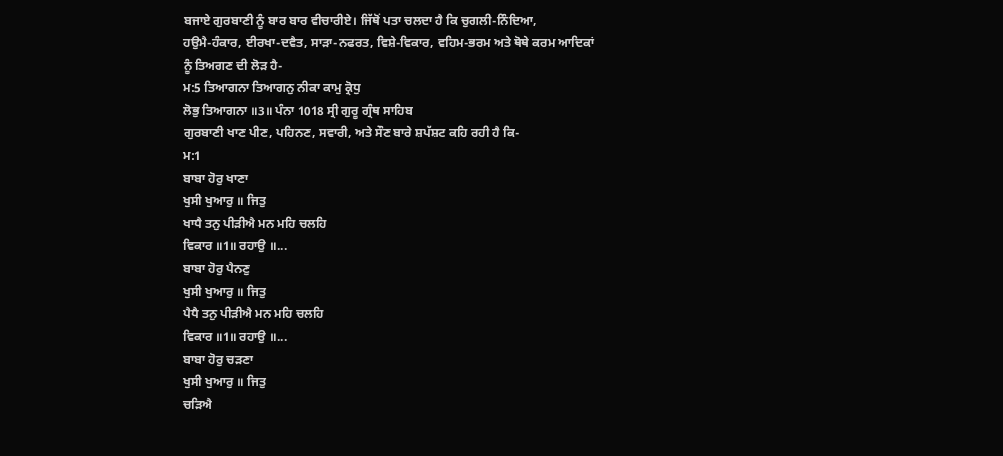ਬਜਾਏ ਗੁਰਬਾਣੀ ਨੂੰ ਬਾਰ ਬਾਰ ਵੀਚਾਰੀਏ। ਜਿੱਥੋਂ ਪਤਾ ਚਲਦਾ ਹੈ ਕਿ ਚੁਗਲੀ-ਨਿੰਦਿਆ,
ਹਉਮੈ-ਹੰਕਾਰ, ਈਰਖਾ-ਦਵੈਤ, ਸਾੜਾ-ਨਫਰਤ, ਵਿਸ਼ੇ-ਵਿਕਾਰ, ਵਹਿਮ-ਭਰਮ ਅਤੇ ਥੋਥੇ ਕਰਮ ਆਦਿਕਾਂ
ਨੂੰ ਤਿਅਗਣ ਦੀ ਲੋੜ ਹੈ-
ਮ:5 ਤਿਆਗਨਾ ਤਿਆਗਨੁ ਨੀਕਾ ਕਾਮੁ ਕ੍ਰੋਧੁ
ਲੋਭੁ ਤਿਆਗਨਾ ॥3॥ ਪੰਨਾ 1018 ਸ੍ਰੀ ਗੁਰੂ ਗ੍ਰੰਥ ਸਾਹਿਬ
ਗੁਰਬਾਣੀ ਖਾਣ ਪੀਣ, ਪਹਿਨਣ, ਸਵਾਰੀ, ਅਤੇ ਸੌਣ ਬਾਰੇ ਸ਼ਪੱਸ਼ਟ ਕਹਿ ਰਹੀ ਹੈ ਕਿ-
ਮ:1
ਬਾਬਾ ਹੋਰੁ ਖਾਣਾ
ਖੁਸੀ ਖੁਆਰੁ ॥ ਜਿਤੁ
ਖਾਧੈ ਤਨੁ ਪੀੜੀਐ ਮਨ ਮਹਿ ਚਲਹਿ
ਵਿਕਾਰ ॥1॥ ਰਹਾਉ ॥...
ਬਾਬਾ ਹੋਰੁ ਪੈਨਣੁ
ਖੁਸੀ ਖੁਆਰੁ ॥ ਜਿਤੁ
ਪੈਧੈ ਤਨੁ ਪੀੜੀਐ ਮਨ ਮਹਿ ਚਲਹਿ
ਵਿਕਾਰ ॥1॥ ਰਹਾਉ ॥...
ਬਾਬਾ ਹੋਰੁ ਚੜਣਾ
ਖੁਸੀ ਖੁਆਰੁ ॥ ਜਿਤੁ
ਚੜਿਐ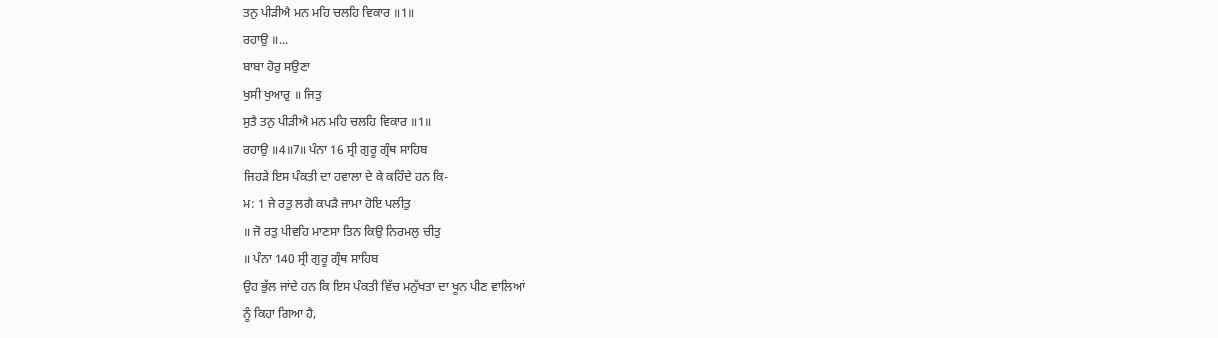ਤਨੁ ਪੀੜੀਐ ਮਨ ਮਹਿ ਚਲਹਿ ਵਿਕਾਰ ॥1॥
ਰਹਾਉ ॥...
ਬਾਬਾ ਹੋਰੁ ਸਉਣਾ
ਖੁਸੀ ਖੁਆਰੁ ॥ ਜਿਤੁ
ਸੁਤੈ ਤਨੁ ਪੀੜੀਐ ਮਨ ਮਹਿ ਚਲਹਿ ਵਿਕਾਰ ॥1॥
ਰਹਾਉ ॥4॥7॥ ਪੰਨਾ 16 ਸ੍ਰੀ ਗੁਰੂ ਗ੍ਰੰਥ ਸਾਹਿਬ
ਜਿਹੜੇ ਇਸ ਪੰਕਤੀ ਦਾ ਹਵਾਲਾ ਦੇ ਕੇ ਕਹਿੰਦੇ ਹਨ ਕਿ-
ਮ: 1 ਜੇ ਰਤੁ ਲਗੈ ਕਪੜੈ ਜਾਮਾ ਹੋਇ ਪਲੀਤੁ
॥ ਜੋ ਰਤੁ ਪੀਵਹਿ ਮਾਣਸਾ ਤਿਨ ਕਿਉ ਨਿਰਮਲੁ ਚੀਤੁ
॥ ਪੰਨਾ 140 ਸ੍ਰੀ ਗੁਰੂ ਗ੍ਰੰਥ ਸਾਹਿਬ
ਉਹ ਭੁੱਲ ਜਾਂਦੇ ਹਨ ਕਿ ਇਸ ਪੰਕਤੀ ਵਿੱਚ ਮਨੁੱਖਤਾ ਦਾ ਖੂਨ ਪੀਣ ਵਾਲਿਆਂ
ਨੂੰ ਕਿਹਾ ਗਿਆ ਹੈ,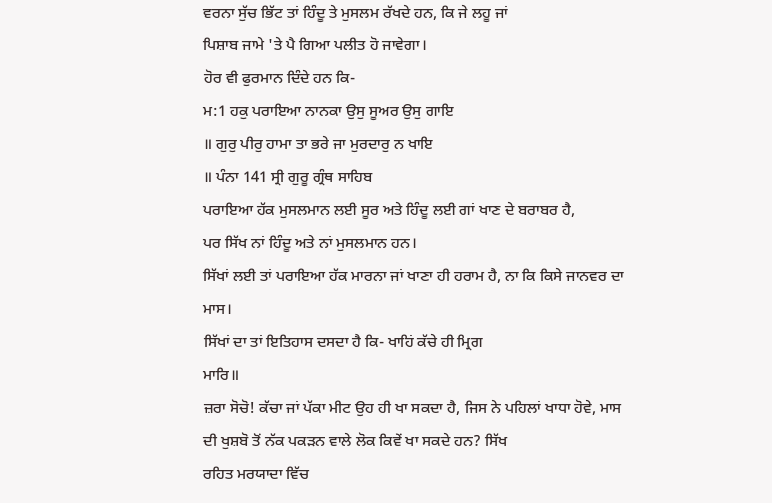ਵਰਨਾ ਸੁੱਚ ਭਿੱਟ ਤਾਂ ਹਿੰਦੂ ਤੇ ਮੁਸਲਮ ਰੱਖਦੇ ਹਨ, ਕਿ ਜੇ ਲਹੂ ਜਾਂ
ਪਿਸ਼ਾਬ ਜਾਮੇ 'ਤੇ ਪੈ ਗਿਆ ਪਲੀਤ ਹੋ ਜਾਵੇਗਾ।
ਹੋਰ ਵੀ ਫੁਰਮਾਨ ਦਿੰਦੇ ਹਨ ਕਿ-
ਮ:1 ਹਕੁ ਪਰਾਇਆ ਨਾਨਕਾ ਉਸੁ ਸੂਅਰ ਉਸੁ ਗਾਇ
॥ ਗੁਰੁ ਪੀਰੁ ਹਾਮਾ ਤਾ ਭਰੇ ਜਾ ਮੁਰਦਾਰੁ ਨ ਖਾਇ
॥ ਪੰਨਾ 141 ਸ੍ਰੀ ਗੁਰੂ ਗ੍ਰੰਥ ਸਾਹਿਬ
ਪਰਾਇਆ ਹੱਕ ਮੁਸਲਮਾਨ ਲਈ ਸੂਰ ਅਤੇ ਹਿੰਦੂ ਲਈ ਗਾਂ ਖਾਣ ਦੇ ਬਰਾਬਰ ਹੈ,
ਪਰ ਸਿੱਖ ਨਾਂ ਹਿੰਦੂ ਅਤੇ ਨਾਂ ਮੁਸਲਮਾਨ ਹਨ।
ਸਿੱਖਾਂ ਲਈ ਤਾਂ ਪਰਾਇਆ ਹੱਕ ਮਾਰਨਾ ਜਾਂ ਖਾਣਾ ਹੀ ਹਰਾਮ ਹੈ, ਨਾ ਕਿ ਕਿਸੇ ਜਾਨਵਰ ਦਾ ਮਾਸ।
ਸਿੱਖਾਂ ਦਾ ਤਾਂ ਇਤਿਹਾਸ ਦਸਦਾ ਹੈ ਕਿ- ਖਾਹਿਂ ਕੱਚੇ ਹੀ ਮ੍ਰਿਗ
ਮਾਰਿ॥
ਜ਼ਰਾ ਸੋਚੋ! ਕੱਚਾ ਜਾਂ ਪੱਕਾ ਮੀਟ ਉਹ ਹੀ ਖਾ ਸਕਦਾ ਹੈ, ਜਿਸ ਨੇ ਪਹਿਲਾਂ ਖਾਧਾ ਹੋਵੇ, ਮਾਸ
ਦੀ ਖੁਸ਼ਬੋ ਤੋਂ ਨੱਕ ਪਕੜਨ ਵਾਲੇ ਲੋਕ ਕਿਵੇਂ ਖਾ ਸਕਦੇ ਹਨ? ਸਿੱਖ
ਰਹਿਤ ਮਰਯਾਦਾ ਵਿੱਚ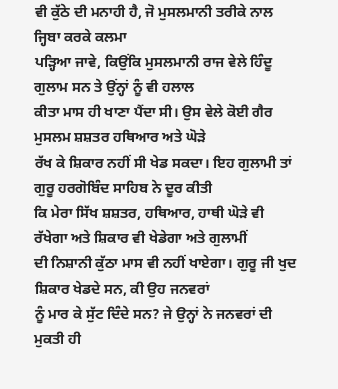ਵੀ ਕੁੱਠੇ ਦੀ ਮਨਾਹੀ ਹੈ, ਜੋ ਮੁਸਲਮਾਨੀ ਤਰੀਕੇ ਨਾਲ ਜ੍ਹਿਬਾ ਕਰਕੇ ਕਲਮਾ
ਪੜ੍ਹਿਆ ਜਾਵੇ, ਕਿਉਂਕਿ ਮੁਸਲਮਾਨੀ ਰਾਜ ਵੇਲੇ ਹਿੰਦੂ ਗੁਲਾਮ ਸਨ ਤੇ ਉਂਨ੍ਹਾਂ ਨੂੰ ਵੀ ਹਲਾਲ
ਕੀਤਾ ਮਾਸ ਹੀ ਖਾਣਾ ਪੈਂਦਾ ਸੀ। ਉਸ ਵੇਲੇ ਕੋਈ ਗੈਰ ਮੁਸਲਮ ਸ਼ਸ਼ਤਰ ਹਥਿਆਰ ਅਤੇ ਘੋੜੇ
ਰੱਖ ਕੇ ਸ਼ਿਕਾਰ ਨਹੀਂ ਸੀ ਖੇਡ ਸਕਦਾ। ਇਹ ਗੁਲਾਮੀ ਤਾਂ ਗੁਰੂ ਹਰਗੋਬਿੰਦ ਸਾਹਿਬ ਨੇ ਦੂਰ ਕੀਤੀ
ਕਿ ਮੇਰਾ ਸਿੱਖ ਸ਼ਸ਼ਤਰ, ਹਥਿਆਰ, ਹਾਥੀ ਘੋੜੇ ਵੀ ਰੱਖੇਗਾ ਅਤੇ ਸ਼ਿਕਾਰ ਵੀ ਖੇਡੇਗਾ ਅਤੇ ਗੁਲਾਮੀਂ
ਦੀ ਨਿਸ਼ਾਨੀ ਕੁੱਠਾ ਮਾਸ ਵੀ ਨਹੀਂ ਖਾਏਗਾ। ਗੁਰੂ ਜੀ ਖੁਦ ਸ਼ਿਕਾਰ ਖੇਡਦੇ ਸਨ, ਕੀ ਉਹ ਜਨਵਰਾਂ
ਨੂੰ ਮਾਰ ਕੇ ਸੁੱਟ ਦਿੰਦੇ ਸਨ? ਜੇ ਉਨ੍ਹਾਂ ਨੇ ਜਨਵਰਾਂ ਦੀ ਮੁਕਤੀ ਹੀ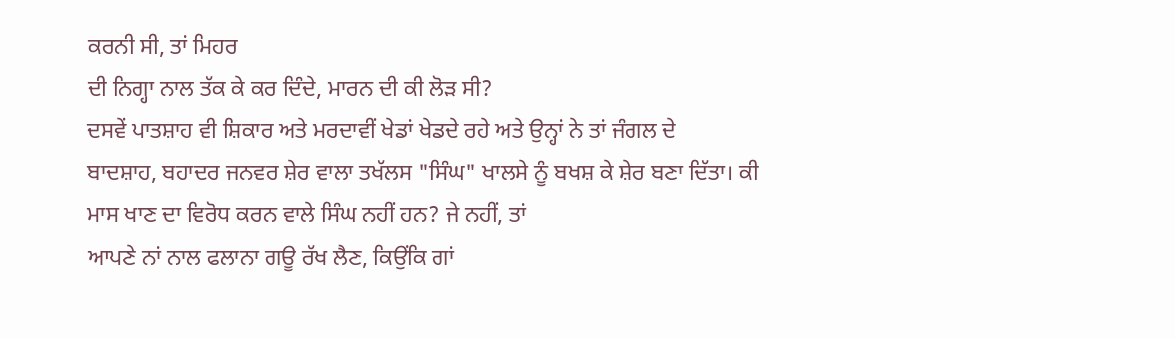ਕਰਨੀ ਸੀ, ਤਾਂ ਮਿਹਰ
ਦੀ ਨਿਗ੍ਹਾ ਨਾਲ ਤੱਕ ਕੇ ਕਰ ਦਿੰਦੇ, ਮਾਰਨ ਦੀ ਕੀ ਲੋੜ ਸੀ?
ਦਸਵੇਂ ਪਾਤਸ਼ਾਹ ਵੀ ਸ਼ਿਕਾਰ ਅਤੇ ਮਰਦਾਵੀਂ ਖੇਡਾਂ ਖੇਡਦੇ ਰਹੇ ਅਤੇ ਉਨ੍ਹਾਂ ਨੇ ਤਾਂ ਜੰਗਲ ਦੇ
ਬਾਦਸ਼ਾਹ, ਬਹਾਦਰ ਜਨਵਰ ਸ਼ੇਰ ਵਾਲਾ ਤਖੱਲਸ "ਸਿੰਘ" ਖਾਲਸੇ ਨੂੰ ਬਖਸ਼ ਕੇ ਸ਼ੇਰ ਬਣਾ ਦਿੱਤਾ। ਕੀ
ਮਾਸ ਖਾਣ ਦਾ ਵਿਰੋਧ ਕਰਨ ਵਾਲੇ ਸਿੰਘ ਨਹੀਂ ਹਨ? ਜੇ ਨਹੀਂ, ਤਾਂ
ਆਪਣੇ ਨਾਂ ਨਾਲ ਫਲਾਨਾ ਗਊ ਰੱਖ ਲੈਣ, ਕਿਉਂਕਿ ਗਾਂ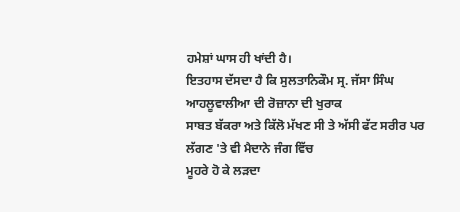ਹਮੇਸ਼ਾਂ ਘਾਸ ਹੀ ਖਾਂਦੀ ਹੈ।
ਇਤਹਾਸ ਦੱਸਦਾ ਹੈ ਕਿ ਸੁਲਤਾਨਿਕੌਮ ਸ੍ਰ. ਜੱਸਾ ਸਿੰਘ ਆਹਲੂਵਾਲੀਆ ਦੀ ਰੋਜ਼ਾਨਾ ਦੀ ਖੁਰਾਕ
ਸਾਬਤ ਬੱਕਰਾ ਅਤੇ ਕਿੱਲੋ ਮੱਖਣ ਸੀ ਤੇ ਅੱਸੀ ਫੱਟ ਸਰੀਰ ਪਰ ਲੱਗਣ 'ਤੇ ਵੀ ਮੈਦਾਨੇ ਜੰਗ ਵਿੱਚ
ਮੂਹਰੇ ਹੋ ਕੇ ਲੜਦਾ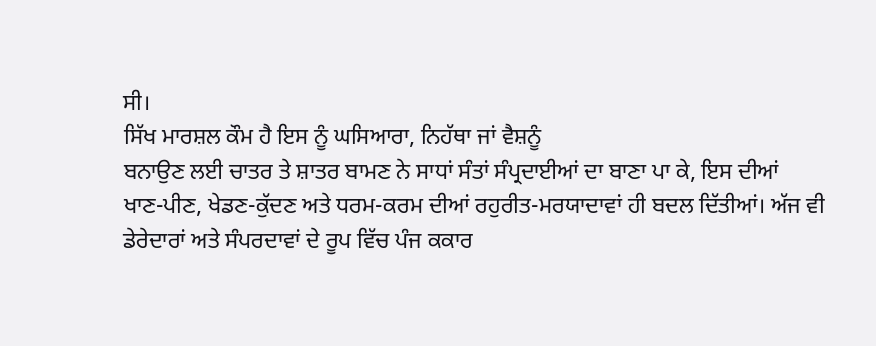ਸੀ।
ਸਿੱਖ ਮਾਰਸ਼ਲ ਕੌਮ ਹੈ ਇਸ ਨੂੰ ਘਸਿਆਰਾ, ਨਿਹੱਥਾ ਜਾਂ ਵੈਸ਼ਨੂੰ
ਬਨਾਉਣ ਲਈ ਚਾਤਰ ਤੇ ਸ਼ਾਤਰ ਬਾਮਣ ਨੇ ਸਾਧਾਂ ਸੰਤਾਂ ਸੰਪ੍ਰਦਾਈਆਂ ਦਾ ਬਾਣਾ ਪਾ ਕੇ, ਇਸ ਦੀਆਂ
ਖਾਣ-ਪੀਣ, ਖੇਡਣ-ਕੁੱਦਣ ਅਤੇ ਧਰਮ-ਕਰਮ ਦੀਆਂ ਰਹੁਰੀਤ-ਮਰਯਾਦਾਵਾਂ ਹੀ ਬਦਲ ਦਿੱਤੀਆਂ। ਅੱਜ ਵੀ
ਡੇਰੇਦਾਰਾਂ ਅਤੇ ਸੰਪਰਦਾਵਾਂ ਦੇ ਰੂਪ ਵਿੱਚ ਪੰਜ ਕਕਾਰ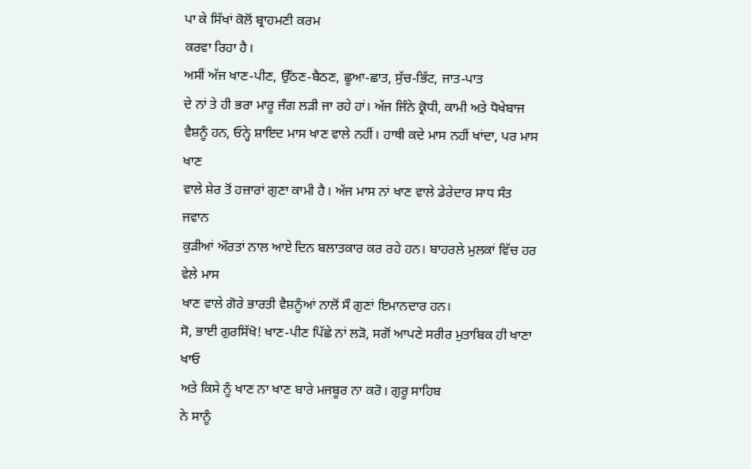ਪਾ ਕੇ ਸਿੱਖਾਂ ਕੋਲੋਂ ਬ੍ਰਾਹਮਣੀ ਕਰਮ
ਕਰਵਾ ਰਿਹਾ ਹੈ।
ਅਸੀਂ ਅੱਜ ਖਾਣ-ਪੀਣ, ਉੱਠਣ-ਬੈਠਣ, ਛੂਆ-ਛਾਤ, ਸੁੱਚ-ਭਿੱਟ, ਜਾਤ-ਪਾਤ
ਦੇ ਨਾਂ ਤੇ ਹੀ ਭਰਾ ਮਾਰੂ ਜੰਗ ਲੜੀ ਜਾ ਰਹੇ ਹਾਂ। ਅੱਜ ਜਿੰਨੇ ਕ੍ਰੋਧੀ, ਕਾਮੀ ਅਤੇ ਧੋਖੇਬਾਜ
ਵੈਸ਼ਨੂੰ ਹਨ, ਓਨ੍ਹੇ ਸ਼ਾਇਦ ਮਾਸ ਖਾਣ ਵਾਲੇ ਨਹੀਂ। ਹਾਥੀ ਕਦੇ ਮਾਸ ਨਹੀਂ ਖਾਂਦਾ, ਪਰ ਮਾਸ ਖਾਣ
ਵਾਲੇ ਸ਼ੇਰ ਤੋਂ ਹਜ਼ਾਰਾਂ ਗੁਣਾ ਕਾਮੀ ਹੈ। ਅੱਜ ਮਾਸ ਨਾਂ ਖਾਣ ਵਾਲੇ ਡੇਰੇਦਾਰ ਸਾਧ ਸੰਤ ਜਵਾਨ
ਕੁੜੀਆਂ ਔਰਤਾਂ ਨਾਲ ਆਏ ਦਿਨ ਬਲਾਤਕਾਰ ਕਰ ਰਹੇ ਹਨ। ਬਾਹਰਲੇ ਮੁਲਕਾਂ ਵਿੱਚ ਹਰ ਵੇਲੇ ਮਾਸ
ਖਾਣ ਵਾਲੇ ਗੋਰੇ ਭਾਰਤੀ ਵੈਸ਼ਨੂੰਆਂ ਨਾਲੋਂ ਸੌ ਗੁਣਾਂ ਇਮਾਨਦਾਰ ਹਨ।
ਸੋ, ਭਾਈ ਗੁਰਸਿੱਖੋ! ਖਾਣ-ਪੀਣ ਪਿੱਛੇ ਨਾਂ ਲੜੋ, ਸਗੋਂ ਆਪਣੇ ਸਰੀਰ ਮੁਤਾਬਿਕ ਹੀ ਖਾਣਾ ਖਾਓ
ਅਤੇ ਕਿਸੇ ਨੂੰ ਖਾਣ ਨਾ ਖਾਣ ਬਾਰੇ ਮਜਬੂਰ ਨਾ ਕਰੋ। ਗੁਰੂ ਸਾਹਿਬ
ਨੇ ਸਾਨੂੰ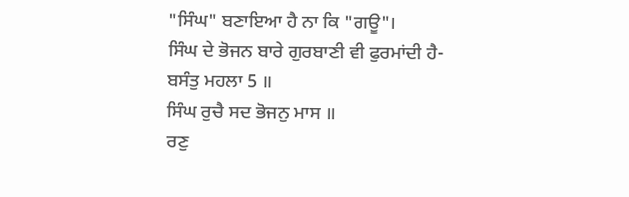"ਸਿੰਘ" ਬਣਾਇਆ ਹੈ ਨਾ ਕਿ "ਗਊ"।
ਸਿੰਘ ਦੇ ਭੋਜਨ ਬਾਰੇ ਗੁਰਬਾਣੀ ਵੀ ਫੁਰਮਾਂਦੀ ਹੈ-
ਬਸੰਤੁ ਮਹਲਾ 5 ॥
ਸਿੰਘ ਰੁਚੈ ਸਦ ਭੋਜਨੁ ਮਾਸ ॥
ਰਣੁ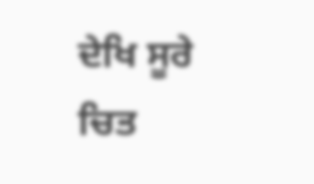ਦੇਖਿ ਸੂਰੇ ਚਿਤ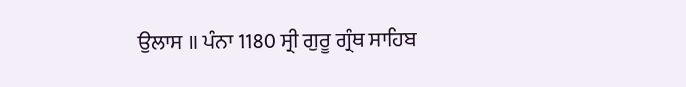ਉਲਾਸ ॥ ਪੰਨਾ 1180 ਸ੍ਰੀ ਗੁਰੂ ਗ੍ਰੰਥ ਸਾਹਿਬ